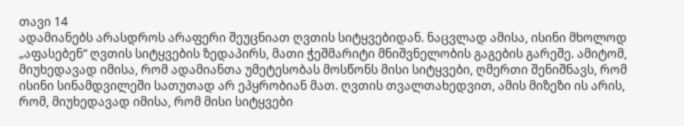თავი 14
ადამიანებს არასდროს არაფერი შეუცნიათ ღვთის სიტყვებიდან. ნაცვლად ამისა, ისინი მხოლოდ „აფასებენ“ ღვთის სიტყვების ზედაპირს, მათი ჭეშმარიტი მნიშვნელობის გაგების გარეშე. ამიტომ, მიუხედავად იმისა, რომ ადამიანთა უმეტესობას მოსწონს მისი სიტყვები, ღმერთი შენიშნავს, რომ ისინი სინამდვილეში სათუთად არ ეპყრობიან მათ. ღვთის თვალთახედვით, ამის მიზეზი ის არის, რომ, მიუხედავად იმისა, რომ მისი სიტყვები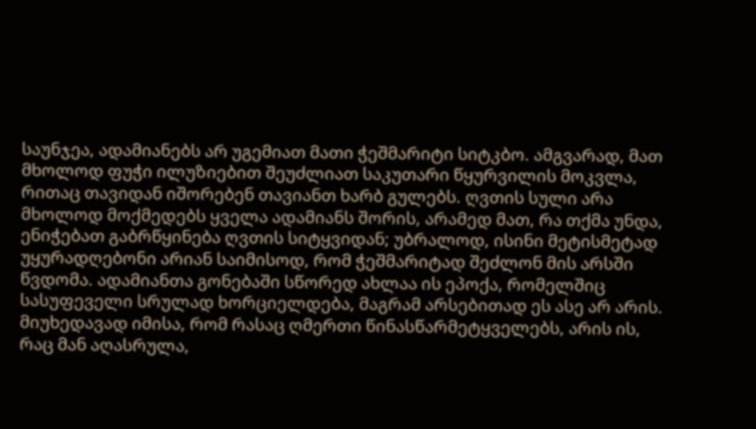საუნჯეა, ადამიანებს არ უგემიათ მათი ჭეშმარიტი სიტკბო. ამგვარად, მათ მხოლოდ ფუჭი ილუზიებით შეუძლიათ საკუთარი წყურვილის მოკვლა, რითაც თავიდან იშორებენ თავიანთ ხარბ გულებს. ღვთის სული არა მხოლოდ მოქმედებს ყველა ადამიანს შორის, არამედ მათ, რა თქმა უნდა, ენიჭებათ გაბრწყინება ღვთის სიტყვიდან; უბრალოდ, ისინი მეტისმეტად უყურადღებონი არიან საიმისოდ, რომ ჭეშმარიტად შეძლონ მის არსში წვდომა. ადამიანთა გონებაში სწორედ ახლაა ის ეპოქა, რომელშიც სასუფეველი სრულად ხორციელდება, მაგრამ არსებითად ეს ასე არ არის. მიუხედავად იმისა, რომ რასაც ღმერთი წინასწარმეტყველებს, არის ის, რაც მან აღასრულა,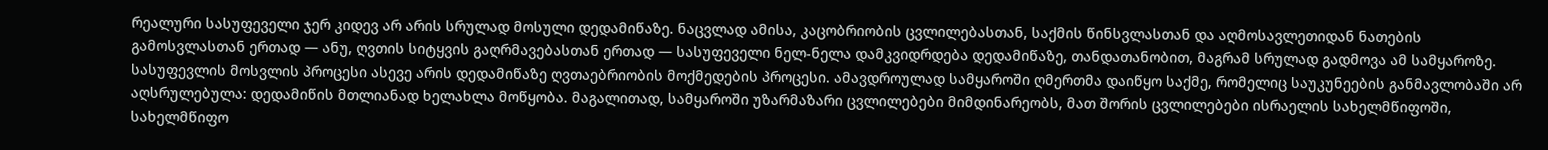რეალური სასუფეველი ჯერ კიდევ არ არის სრულად მოსული დედამიწაზე. ნაცვლად ამისა, კაცობრიობის ცვლილებასთან, საქმის წინსვლასთან და აღმოსავლეთიდან ნათების გამოსვლასთან ერთად — ანუ, ღვთის სიტყვის გაღრმავებასთან ერთად — სასუფეველი ნელ-ნელა დამკვიდრდება დედამიწაზე, თანდათანობით, მაგრამ სრულად გადმოვა ამ სამყაროზე. სასუფევლის მოსვლის პროცესი ასევე არის დედამიწაზე ღვთაებრიობის მოქმედების პროცესი. ამავდროულად სამყაროში ღმერთმა დაიწყო საქმე, რომელიც საუკუნეების განმავლობაში არ აღსრულებულა: დედამიწის მთლიანად ხელახლა მოწყობა. მაგალითად, სამყაროში უზარმაზარი ცვლილებები მიმდინარეობს, მათ შორის ცვლილებები ისრაელის სახელმწიფოში, სახელმწიფო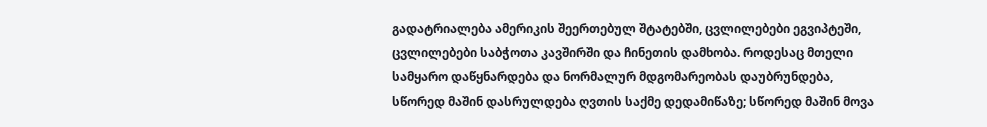გადატრიალება ამერიკის შეერთებულ შტატებში, ცვლილებები ეგვიპტეში, ცვლილებები საბჭოთა კავშირში და ჩინეთის დამხობა. როდესაც მთელი სამყარო დაწყნარდება და ნორმალურ მდგომარეობას დაუბრუნდება, სწორედ მაშინ დასრულდება ღვთის საქმე დედამიწაზე; სწორედ მაშინ მოვა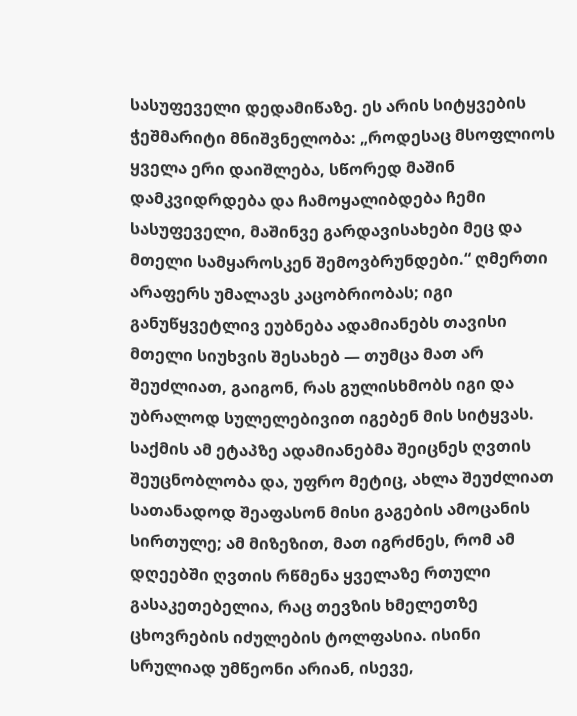სასუფეველი დედამიწაზე. ეს არის სიტყვების ჭეშმარიტი მნიშვნელობა: „როდესაც მსოფლიოს ყველა ერი დაიშლება, სწორედ მაშინ დამკვიდრდება და ჩამოყალიბდება ჩემი სასუფეველი, მაშინვე გარდავისახები მეც და მთელი სამყაროსკენ შემოვბრუნდები.“ ღმერთი არაფერს უმალავს კაცობრიობას; იგი განუწყვეტლივ ეუბნება ადამიანებს თავისი მთელი სიუხვის შესახებ — თუმცა მათ არ შეუძლიათ, გაიგონ, რას გულისხმობს იგი და უბრალოდ სულელებივით იგებენ მის სიტყვას. საქმის ამ ეტაპზე ადამიანებმა შეიცნეს ღვთის შეუცნობლობა და, უფრო მეტიც, ახლა შეუძლიათ სათანადოდ შეაფასონ მისი გაგების ამოცანის სირთულე; ამ მიზეზით, მათ იგრძნეს, რომ ამ დღეებში ღვთის რწმენა ყველაზე რთული გასაკეთებელია, რაც თევზის ხმელეთზე ცხოვრების იძულების ტოლფასია. ისინი სრულიად უმწეონი არიან, ისევე,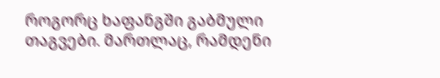როგორც ხაფანგში გაბმული თაგვები. მართლაც, რამდენი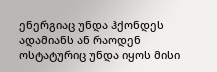ენერგიაც უნდა ჰქონდეს ადამიანს ან რაოდენ ოსტატურიც უნდა იყოს მისი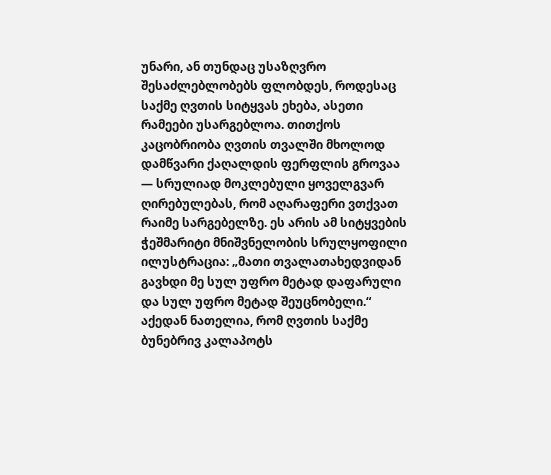უნარი, ან თუნდაც უსაზღვრო შესაძლებლობებს ფლობდეს, როდესაც საქმე ღვთის სიტყვას ეხება, ასეთი რამეები უსარგებლოა. თითქოს კაცობრიობა ღვთის თვალში მხოლოდ დამწვარი ქაღალდის ფერფლის გროვაა — სრულიად მოკლებული ყოველგვარ ღირებულებას, რომ აღარაფერი ვთქვათ რაიმე სარგებელზე. ეს არის ამ სიტყვების ჭეშმარიტი მნიშვნელობის სრულყოფილი ილუსტრაცია: „მათი თვალათახედვიდან გავხდი მე სულ უფრო მეტად დაფარული და სულ უფრო მეტად შეუცნობელი.“ აქედან ნათელია, რომ ღვთის საქმე ბუნებრივ კალაპოტს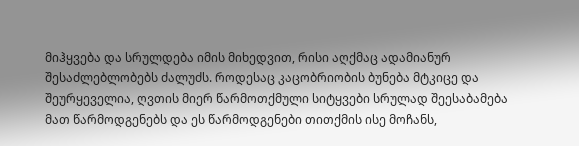მიჰყვება და სრულდება იმის მიხედვით, რისი აღქმაც ადამიანურ შესაძლებლობებს ძალუძს. როდესაც კაცობრიობის ბუნება მტკიცე და შეურყეველია, ღვთის მიერ წარმოთქმული სიტყვები სრულად შეესაბამება მათ წარმოდგენებს და ეს წარმოდგენები თითქმის ისე მოჩანს,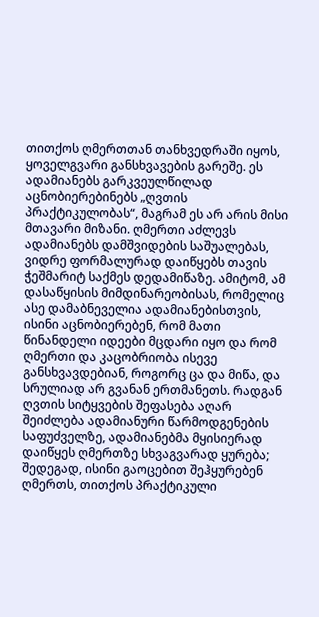თითქოს ღმერთთან თანხვედრაში იყოს, ყოველგვარი განსხვავების გარეშე. ეს ადამიანებს გარკვეულწილად აცნობიერებინებს „ღვთის პრაქტიკულობას“, მაგრამ ეს არ არის მისი მთავარი მიზანი. ღმერთი აძლევს ადამიანებს დამშვიდების საშუალებას, ვიდრე ფორმალურად დაიწყებს თავის ჭეშმარიტ საქმეს დედამიწაზე. ამიტომ, ამ დასაწყისის მიმდინარეობისას, რომელიც ასე დამაბნეველია ადამიანებისთვის, ისინი აცნობიერებენ, რომ მათი წინანდელი იდეები მცდარი იყო და რომ ღმერთი და კაცობრიობა ისევე განსხვავდებიან, როგორც ცა და მიწა, და სრულიად არ გვანან ერთმანეთს. რადგან ღვთის სიტყვების შეფასება აღარ შეიძლება ადამიანური წარმოდგენების საფუძველზე, ადამიანებმა მყისიერად დაიწყეს ღმერთზე სხვაგვარად ყურება; შედეგად, ისინი გაოცებით შეჰყურებენ ღმერთს, თითქოს პრაქტიკული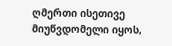ღმერთი ისეთივე მიუწვდომელი იყოს,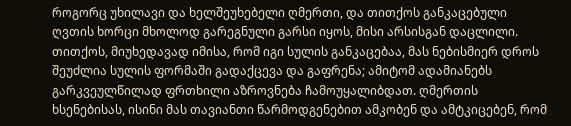როგორც უხილავი და ხელშეუხებელი ღმერთი, და თითქოს განკაცებული ღვთის ხორცი მხოლოდ გარეგნული გარსი იყოს, მისი არსისგან დაცლილი. თითქოს, მიუხედავად იმისა, რომ იგი სულის განკაცებაა, მას ნებისმიერ დროს შეუძლია სულის ფორმაში გადაქცევა და გაფრენა; ამიტომ ადამიანებს გარკვეულწილად ფრთხილი აზროვნება ჩამოუყალიბდათ. ღმერთის ხსენებისას, ისინი მას თავიანთი წარმოდგენებით ამკობენ და ამტკიცებენ, რომ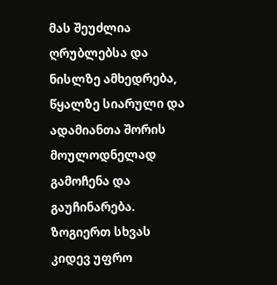მას შეუძლია ღრუბლებსა და ნისლზე ამხედრება, წყალზე სიარული და ადამიანთა შორის მოულოდნელად გამოჩენა და გაუჩინარება. ზოგიერთ სხვას კიდევ უფრო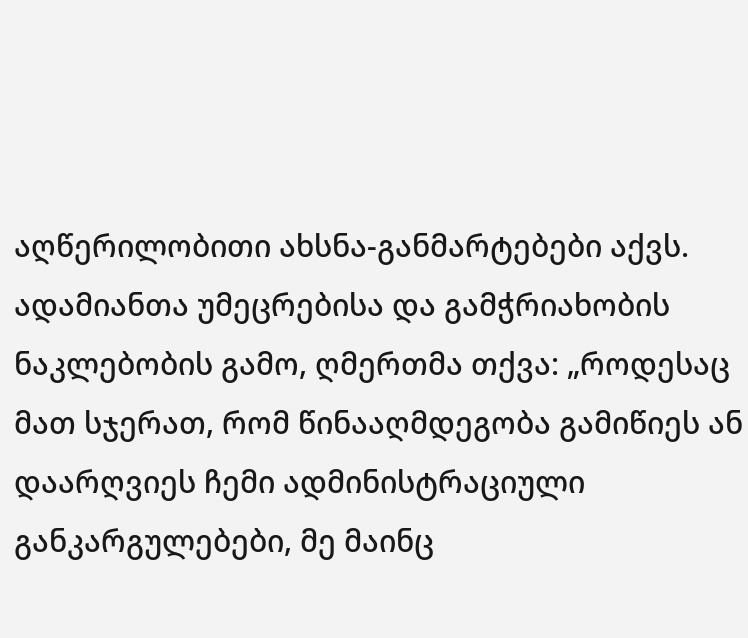აღწერილობითი ახსნა-განმარტებები აქვს. ადამიანთა უმეცრებისა და გამჭრიახობის ნაკლებობის გამო, ღმერთმა თქვა: „როდესაც მათ სჯერათ, რომ წინააღმდეგობა გამიწიეს ან დაარღვიეს ჩემი ადმინისტრაციული განკარგულებები, მე მაინც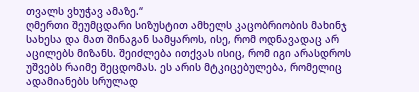თვალს ვხუჭავ ამაზე.“
ღმერთი შეუმცდარი სიზუსტით ამხელს კაცობრიობის მახინჯ სახესა და მათ შინაგან სამყაროს, ისე, რომ ოდნავადაც არ აცილებს მიზანს. შეიძლება ითქვას ისიც, რომ იგი არასდროს უშვებს რაიმე შეცდომას. ეს არის მტკიცებულება, რომელიც ადამიანებს სრულად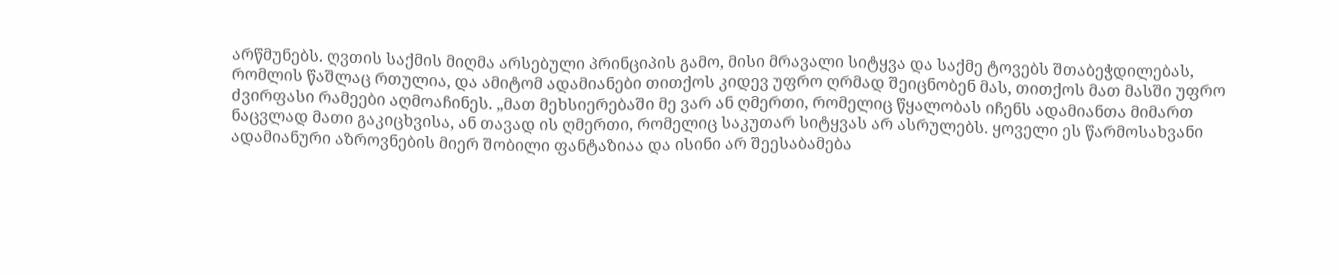არწმუნებს. ღვთის საქმის მიღმა არსებული პრინციპის გამო, მისი მრავალი სიტყვა და საქმე ტოვებს შთაბეჭდილებას, რომლის წაშლაც რთულია, და ამიტომ ადამიანები თითქოს კიდევ უფრო ღრმად შეიცნობენ მას, თითქოს მათ მასში უფრო ძვირფასი რამეები აღმოაჩინეს. „მათ მეხსიერებაში მე ვარ ან ღმერთი, რომელიც წყალობას იჩენს ადამიანთა მიმართ ნაცვლად მათი გაკიცხვისა, ან თავად ის ღმერთი, რომელიც საკუთარ სიტყვას არ ასრულებს. ყოველი ეს წარმოსახვანი ადამიანური აზროვნების მიერ შობილი ფანტაზიაა და ისინი არ შეესაბამება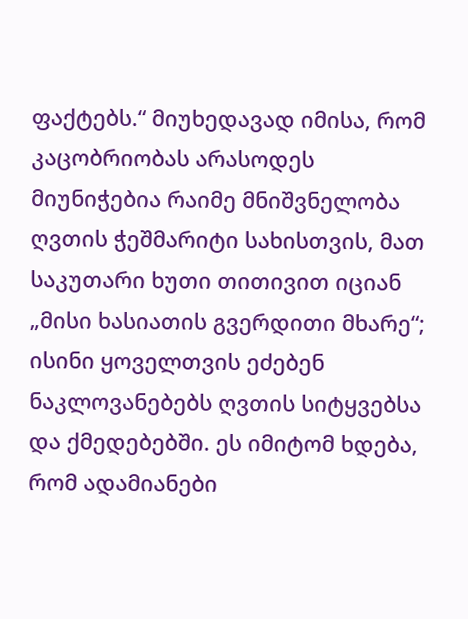ფაქტებს.“ მიუხედავად იმისა, რომ კაცობრიობას არასოდეს მიუნიჭებია რაიმე მნიშვნელობა ღვთის ჭეშმარიტი სახისთვის, მათ საკუთარი ხუთი თითივით იციან „მისი ხასიათის გვერდითი მხარე“; ისინი ყოველთვის ეძებენ ნაკლოვანებებს ღვთის სიტყვებსა და ქმედებებში. ეს იმიტომ ხდება, რომ ადამიანები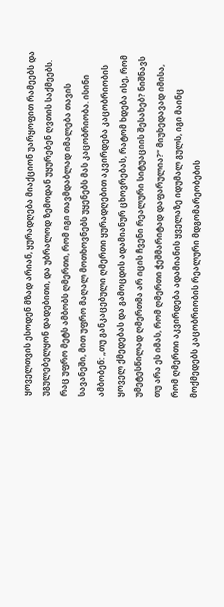ყოველთვის ესოდენ მზად არიან, ყურადღება მიაქციონ უარყოფით რამეებს და უგულებელყონ დადებითი, და უბრალოდ ზემოდან უყურებენ ღვთის საქმეებს. რაც უფრო მეტს ამბობს ღმერთი, რომ იგი თავმდაბლად იმალება თავის სავანეში, მით უფრო მაღალ მოთხოვნებს უყენებს მას კაცობრიობა. ისინი ამბობენ: „თუ განკაცებული ღმერთი ყურადღებით აკვირდება კაცობრიობის ყოველ ქმედებას და გამოცდის ადამიანურ ცხოვრებას, რატომ ხდება ისე, რომ უმეტესწილად ღმერთმა არ იცის ჩვენი რეალური სიტუაციის შესახებ? ნიშნავს თუ არა ეს იმას, რომ ღმერთი ჭეშმარიტად დაფარულია?“ მიუხედავად იმისა, რომ ღმერთი აკვირდება ადამიანის ყველაზე იდუმალ გულს, იგი მაინც მოქმედებს კაცობრიობის რეალური მდგომარეობების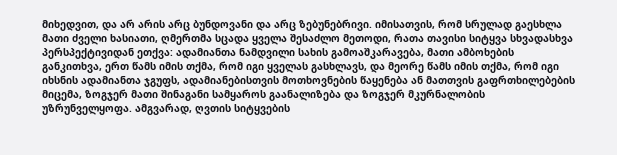მიხედვით, და არ არის არც ბუნდოვანი და არც ზებუნებრივი. იმისათვის, რომ სრულად გაესხლა მათი ძველი ხასიათი, ღმერთმა სცადა ყველა შესაძლო მეთოდი, რათა თავისი სიტყვა სხვადასხვა პერსპექტივიდან ეთქვა: ადამიანთა ნამდვილი სახის გამოაშკარავება, მათი ამბოხების განკითხვა, ერთ წამს იმის თქმა, რომ იგი ყველას გასხლავს, და მეორე წამს იმის თქმა, რომ იგი იხსნის ადამიანთა ჯგუფს, ადამიანებისთვის მოთხოვნების წაყენება ან მათთვის გაფრთხილებების მიცემა, ზოგჯერ მათი შინაგანი სამყაროს გაანალიზება და ზოგჯერ მკურნალობის უზრუნველყოფა. ამგვარად, ღვთის სიტყვების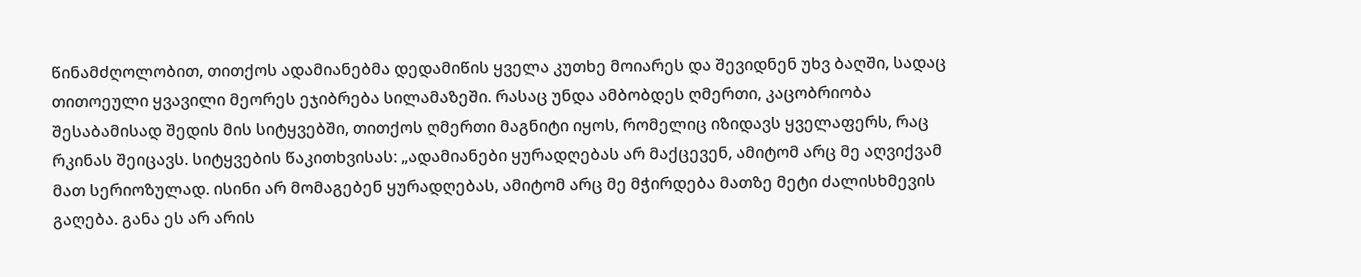წინამძღოლობით, თითქოს ადამიანებმა დედამიწის ყველა კუთხე მოიარეს და შევიდნენ უხვ ბაღში, სადაც თითოეული ყვავილი მეორეს ეჯიბრება სილამაზეში. რასაც უნდა ამბობდეს ღმერთი, კაცობრიობა შესაბამისად შედის მის სიტყვებში, თითქოს ღმერთი მაგნიტი იყოს, რომელიც იზიდავს ყველაფერს, რაც რკინას შეიცავს. სიტყვების წაკითხვისას: „ადამიანები ყურადღებას არ მაქცევენ, ამიტომ არც მე აღვიქვამ მათ სერიოზულად. ისინი არ მომაგებენ ყურადღებას, ამიტომ არც მე მჭირდება მათზე მეტი ძალისხმევის გაღება. განა ეს არ არის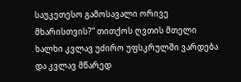საუკეთესო გამოსავალი ორივე მხარისთვის?“ თითქოს ღვთის მთელი ხალხი კვლავ უძირო უფსკრულში ვარდება და კვლავ მწარედ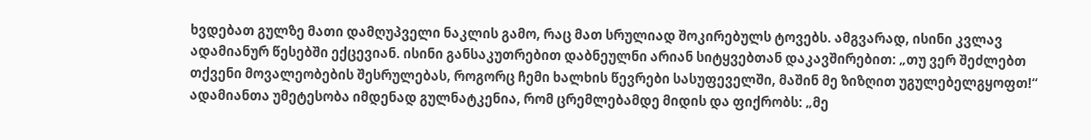ხვდებათ გულზე მათი დამღუპველი ნაკლის გამო, რაც მათ სრულიად შოკირებულს ტოვებს. ამგვარად, ისინი კვლავ ადამიანურ წესებში ექცევიან. ისინი განსაკუთრებით დაბნეულნი არიან სიტყვებთან დაკავშირებით: „თუ ვერ შეძლებთ თქვენი მოვალეობების შესრულებას, როგორც ჩემი ხალხის წევრები სასუფეველში, მაშინ მე ზიზღით უგულებელგყოფთ!“ ადამიანთა უმეტესობა იმდენად გულნატკენია, რომ ცრემლებამდე მიდის და ფიქრობს: „მე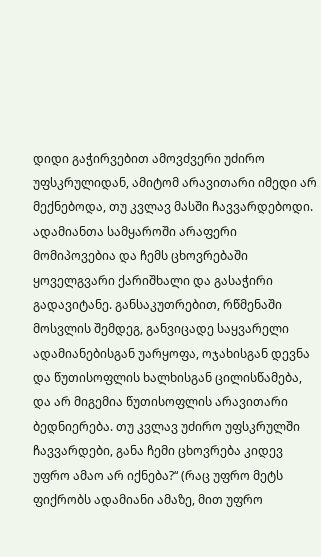დიდი გაჭირვებით ამოვძვერი უძირო უფსკრულიდან, ამიტომ არავითარი იმედი არ მექნებოდა, თუ კვლავ მასში ჩავვარდებოდი. ადამიანთა სამყაროში არაფერი მომიპოვებია და ჩემს ცხოვრებაში ყოველგვარი ქარიშხალი და გასაჭირი გადავიტანე. განსაკუთრებით, რწმენაში მოსვლის შემდეგ, განვიცადე საყვარელი ადამიანებისგან უარყოფა, ოჯახისგან დევნა და წუთისოფლის ხალხისგან ცილისწამება, და არ მიგემია წუთისოფლის არავითარი ბედნიერება. თუ კვლავ უძირო უფსკრულში ჩავვარდები, განა ჩემი ცხოვრება კიდევ უფრო ამაო არ იქნება?“ (რაც უფრო მეტს ფიქრობს ადამიანი ამაზე, მით უფრო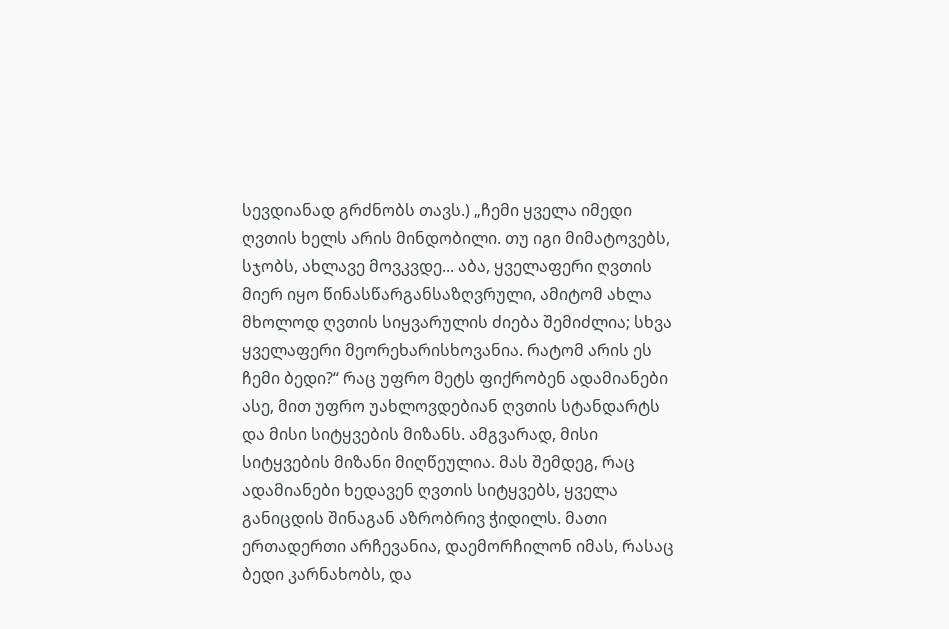სევდიანად გრძნობს თავს.) „ჩემი ყველა იმედი ღვთის ხელს არის მინდობილი. თუ იგი მიმატოვებს, სჯობს, ახლავე მოვკვდე... აბა, ყველაფერი ღვთის მიერ იყო წინასწარგანსაზღვრული, ამიტომ ახლა მხოლოდ ღვთის სიყვარულის ძიება შემიძლია; სხვა ყველაფერი მეორეხარისხოვანია. რატომ არის ეს ჩემი ბედი?“ რაც უფრო მეტს ფიქრობენ ადამიანები ასე, მით უფრო უახლოვდებიან ღვთის სტანდარტს და მისი სიტყვების მიზანს. ამგვარად, მისი სიტყვების მიზანი მიღწეულია. მას შემდეგ, რაც ადამიანები ხედავენ ღვთის სიტყვებს, ყველა განიცდის შინაგან აზრობრივ ჭიდილს. მათი ერთადერთი არჩევანია, დაემორჩილონ იმას, რასაც ბედი კარნახობს, და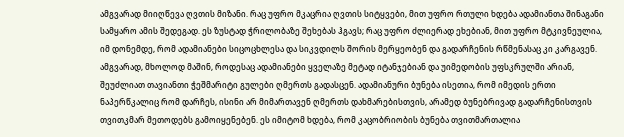ამგვარად მიიღწევა ღვთის მიზანი. რაც უფრო მკაცრია ღვთის სიტყვები, მით უფრო რთული ხდება ადამიანთა შინაგანი სამყარო ამის შედეგად. ეს ზუსტად ჭრილობაზე შეხებას ჰგავს; რაც უფრო ძლიერად ეხებიან, მით უფრო მტკივნეულია, იმ დონემდე, რომ ადამიანები სიცოცხლესა და სიკვდილს შორის მერყეობენ და გადარჩენის რწმენასაც კი კარგავენ. ამგვარად, მხოლოდ მაშინ, როდესაც ადამიანები ყველაზე მეტად იტანჯებიან და უიმედობის უფსკრულში არიან, შეუძლიათ თავიანთი ჭეშმარიტი გულები ღმერთს გადასცენ. ადამიანური ბუნება ისეთია, რომ იმედის ერთი ნაპერწკალიც რომ დარჩეს, ისინი არ მიმართავენ ღმერთს დახმარებისთვის, არამედ ბუნებრივად გადარჩენისთვის თვითკმარ მეთოდებს გამოიყენებენ. ეს იმიტომ ხდება, რომ კაცობრიობის ბუნება თვითმართალია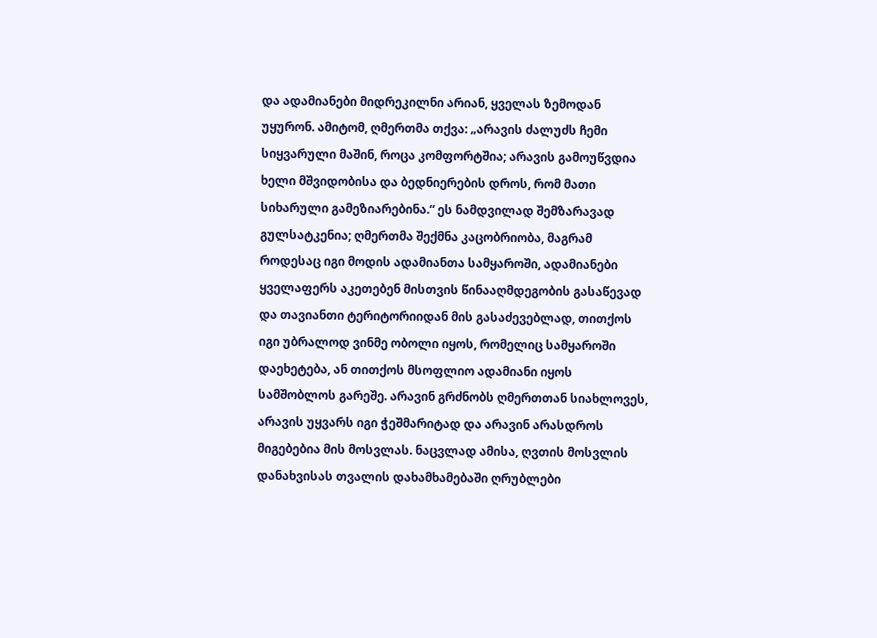და ადამიანები მიდრეკილნი არიან, ყველას ზემოდან უყურონ. ამიტომ, ღმერთმა თქვა: „არავის ძალუძს ჩემი სიყვარული მაშინ, როცა კომფორტშია; არავის გამოუწვდია ხელი მშვიდობისა და ბედნიერების დროს, რომ მათი სიხარული გამეზიარებინა.“ ეს ნამდვილად შემზარავად გულსატკენია; ღმერთმა შექმნა კაცობრიობა, მაგრამ როდესაც იგი მოდის ადამიანთა სამყაროში, ადამიანები ყველაფერს აკეთებენ მისთვის წინააღმდეგობის გასაწევად და თავიანთი ტერიტორიიდან მის გასაძევებლად, თითქოს იგი უბრალოდ ვინმე ობოლი იყოს, რომელიც სამყაროში დაეხეტება, ან თითქოს მსოფლიო ადამიანი იყოს სამშობლოს გარეშე. არავინ გრძნობს ღმერთთან სიახლოვეს, არავის უყვარს იგი ჭეშმარიტად და არავინ არასდროს მიგებებია მის მოსვლას. ნაცვლად ამისა, ღვთის მოსვლის დანახვისას თვალის დახამხამებაში ღრუბლები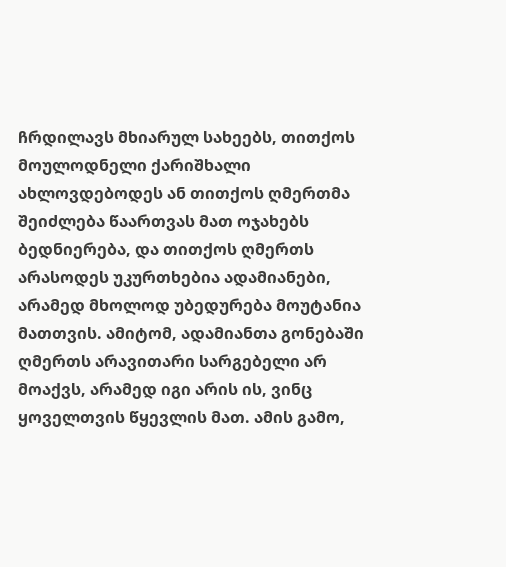ჩრდილავს მხიარულ სახეებს, თითქოს მოულოდნელი ქარიშხალი ახლოვდებოდეს ან თითქოს ღმერთმა შეიძლება წაართვას მათ ოჯახებს ბედნიერება, და თითქოს ღმერთს არასოდეს უკურთხებია ადამიანები, არამედ მხოლოდ უბედურება მოუტანია მათთვის. ამიტომ, ადამიანთა გონებაში ღმერთს არავითარი სარგებელი არ მოაქვს, არამედ იგი არის ის, ვინც ყოველთვის წყევლის მათ. ამის გამო,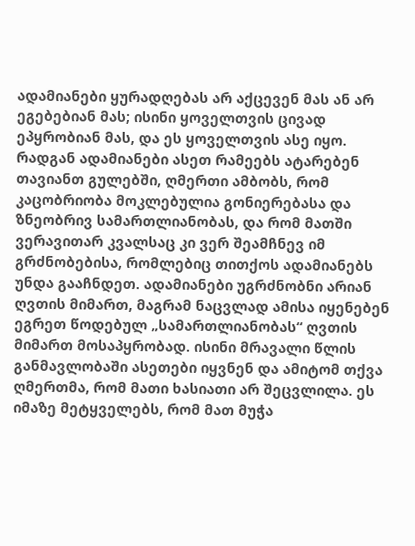ადამიანები ყურადღებას არ აქცევენ მას ან არ ეგებებიან მას; ისინი ყოველთვის ცივად ეპყრობიან მას, და ეს ყოველთვის ასე იყო. რადგან ადამიანები ასეთ რამეებს ატარებენ თავიანთ გულებში, ღმერთი ამბობს, რომ კაცობრიობა მოკლებულია გონიერებასა და ზნეობრივ სამართლიანობას, და რომ მათში ვერავითარ კვალსაც კი ვერ შეამჩნევ იმ გრძნობებისა, რომლებიც თითქოს ადამიანებს უნდა გააჩნდეთ. ადამიანები უგრძნობნი არიან ღვთის მიმართ, მაგრამ ნაცვლად ამისა იყენებენ ეგრეთ წოდებულ „სამართლიანობას“ ღვთის მიმართ მოსაპყრობად. ისინი მრავალი წლის განმავლობაში ასეთები იყვნენ და ამიტომ თქვა ღმერთმა, რომ მათი ხასიათი არ შეცვლილა. ეს იმაზე მეტყველებს, რომ მათ მუჭა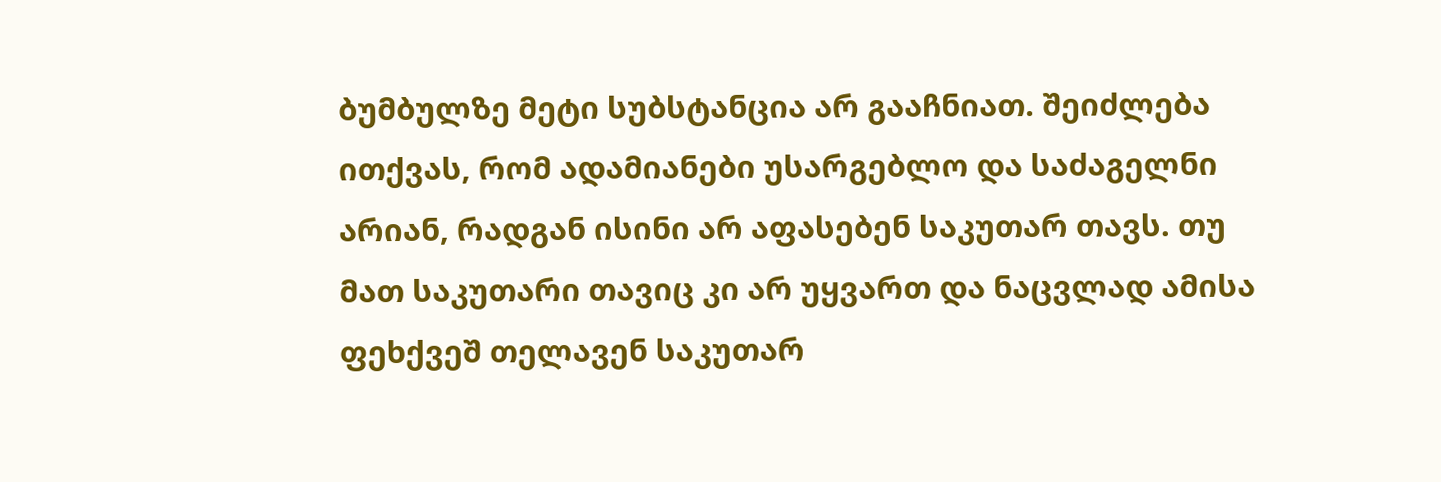ბუმბულზე მეტი სუბსტანცია არ გააჩნიათ. შეიძლება ითქვას, რომ ადამიანები უსარგებლო და საძაგელნი არიან, რადგან ისინი არ აფასებენ საკუთარ თავს. თუ მათ საკუთარი თავიც კი არ უყვართ და ნაცვლად ამისა ფეხქვეშ თელავენ საკუთარ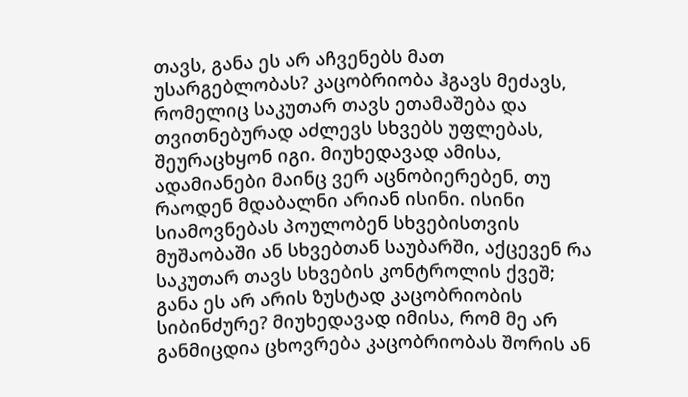თავს, განა ეს არ აჩვენებს მათ უსარგებლობას? კაცობრიობა ჰგავს მეძავს, რომელიც საკუთარ თავს ეთამაშება და თვითნებურად აძლევს სხვებს უფლებას, შეურაცხყონ იგი. მიუხედავად ამისა, ადამიანები მაინც ვერ აცნობიერებენ, თუ რაოდენ მდაბალნი არიან ისინი. ისინი სიამოვნებას პოულობენ სხვებისთვის მუშაობაში ან სხვებთან საუბარში, აქცევენ რა საკუთარ თავს სხვების კონტროლის ქვეშ; განა ეს არ არის ზუსტად კაცობრიობის სიბინძურე? მიუხედავად იმისა, რომ მე არ განმიცდია ცხოვრება კაცობრიობას შორის ან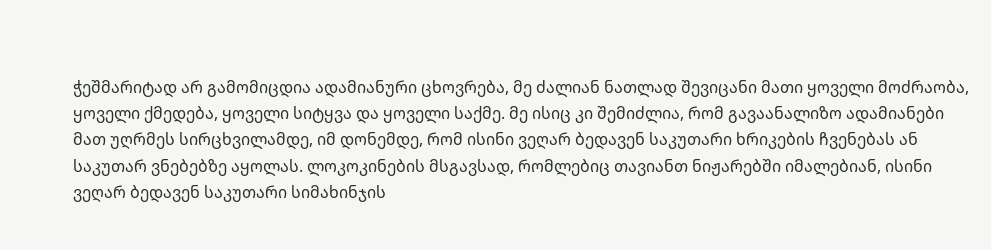ჭეშმარიტად არ გამომიცდია ადამიანური ცხოვრება, მე ძალიან ნათლად შევიცანი მათი ყოველი მოძრაობა, ყოველი ქმედება, ყოველი სიტყვა და ყოველი საქმე. მე ისიც კი შემიძლია, რომ გავაანალიზო ადამიანები მათ უღრმეს სირცხვილამდე, იმ დონემდე, რომ ისინი ვეღარ ბედავენ საკუთარი ხრიკების ჩვენებას ან საკუთარ ვნებებზე აყოლას. ლოკოკინების მსგავსად, რომლებიც თავიანთ ნიჟარებში იმალებიან, ისინი ვეღარ ბედავენ საკუთარი სიმახინჯის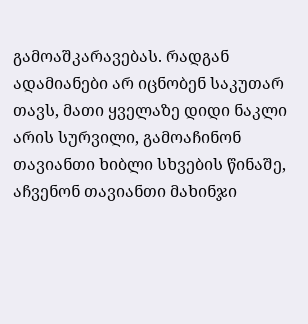გამოაშკარავებას. რადგან ადამიანები არ იცნობენ საკუთარ თავს, მათი ყველაზე დიდი ნაკლი არის სურვილი, გამოაჩინონ თავიანთი ხიბლი სხვების წინაშე, აჩვენონ თავიანთი მახინჯი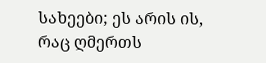სახეები; ეს არის ის, რაც ღმერთს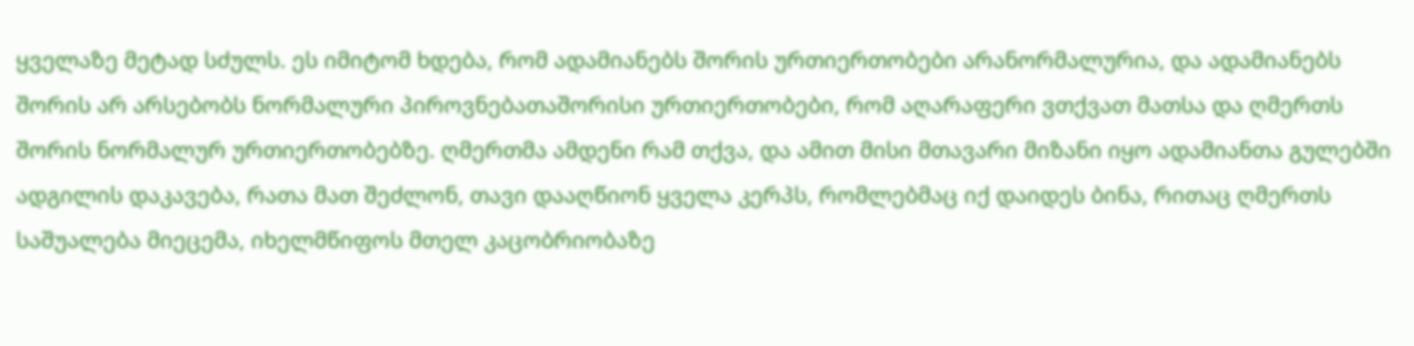ყველაზე მეტად სძულს. ეს იმიტომ ხდება, რომ ადამიანებს შორის ურთიერთობები არანორმალურია, და ადამიანებს შორის არ არსებობს ნორმალური პიროვნებათაშორისი ურთიერთობები, რომ აღარაფერი ვთქვათ მათსა და ღმერთს შორის ნორმალურ ურთიერთობებზე. ღმერთმა ამდენი რამ თქვა, და ამით მისი მთავარი მიზანი იყო ადამიანთა გულებში ადგილის დაკავება, რათა მათ შეძლონ, თავი დააღწიონ ყველა კერპს, რომლებმაც იქ დაიდეს ბინა, რითაც ღმერთს საშუალება მიეცემა, იხელმწიფოს მთელ კაცობრიობაზე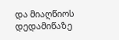და მიაღწიოს დედამიწაზე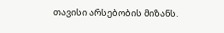თავისი არსებობის მიზანს.